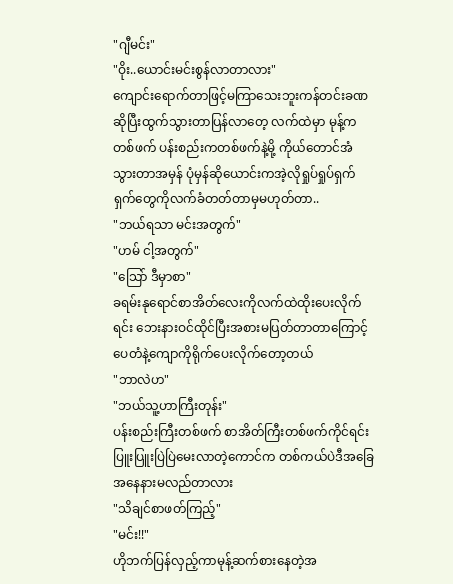"ဂျီမင်း"
"ဝိုး..ယောင်းမင်းစွန်လာတာလား"
ကျောင်းရောက်တာဖြင့်မကြာသေးဘူးကန်တင်းခဏဆိုပြီးထွက်သွားတာပြန်လာတေ့ လက်ထဲမှာ မုန့်ကတစ်ဖက် ပန်းစည်းကတစ်ဖက်နဲ့မို့ ကိုယ်တောင်အံသွားတာအမှန် ပုံမှန်ဆိုယောင်းကအဲ့လိုရှုပ်ရှုပ်ရှက်ရှက်တွေကိုလက်ခံတတ်တာမှမဟုတ်တာ..
"ဘယ်ရသာ မင်းအတွက်"
"ဟမ် ငါ့အတွက်"
"သြော် ဒီမှာစာ"
ခရမ်းနုရောင်စာအိတ်လေးကိုလက်ထဲထိုးပေးလိုက်ရင်း ဘေးနားဝင်ထိုင်ပြီးအစားမပြတ်တာတာကြောင့် ပေတံနဲ့ကျောကိုရိုက်ပေးလိုက်တော့တယ်
"ဘာလဲဟ"
"ဘယ်သူ့ဟာကြီးတုန်း"
ပန်းစည်းကြီးတစ်ဖက် စာအိတ်ကြီးတစ်ဖက်ကိုင်ရင်း ပြူးပြူးပြဲပြဲမေးလာတဲ့ကောင်က တစ်ကယ်ပဲဒီအခြေအနေနားမလည်တာလား
"သိချင်စာဖတ်ကြည့်"
"မင်း!!"
ဟိုဘက်ပြန်လှည့်ကာမုန့်ဆက်စားနေတဲ့အ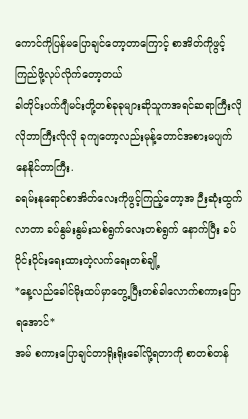ကောင်ကိုပြန်မပြောချင်တော့တာကြောင့် စာအိတ်ကိုဖွင့်ကြည်ဖို့လုပ်လိုက်တော့တယ်
ခါတိုင်းပက်ဂျီမင်းတို့တစ်ခုခုများဆိုသူကအရင်ဆရာကြီးလိုလိုဘာကြီးလိုလို ခုကျတော့လည်းမုန့်တောင်အစားမပျက် နေနိုင်တာကြီး.
ခရမ်းနုရောင်စာအိတ်လေးကိုဖွင့်ကြည့်တော့အ ဉီးဆုံးထွက်လာတာ ခပ်နွမ်းနွမ်းသစ်ရွက်လေးတစ်ရွက် နောက်ပြီး ခပ်ဝိုင်းဝိုင်းရေးထားတဲ့လက်ရေးတစ်ချို့
*နေ့လည်ခေါင်မိုးထပ်မှာတွေ့ပြီးတစ်ခါလောက်စကားပြောရအောင်*
အမ် စကားပြောချင်တာရိုးရိုးခေါ်လို့ရတာကို စာတစ်တန်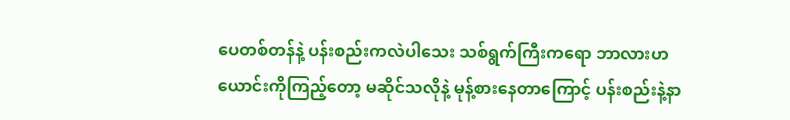ပေတစ်တန်နဲ့ ပန်းစည်းကလဲပါသေး သစ်ရွက်ကြီးကရော ဘာလားဟ
ယောင်းကိုကြည့်တော့ မဆိုင်သလိုနဲ့ မုန့်စားနေတာကြောင့် ပန်းစည်းနဲ့နာ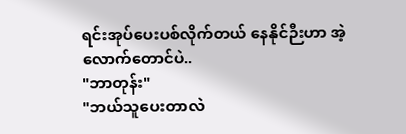ရင်းအုပ်ပေးပစ်လိုက်တယ် နေနိုင်ဉီးဟာ အဲ့လောက်တောင်ပဲ..
"ဘာတုန်း"
"ဘယ်သူပေးတာလဲ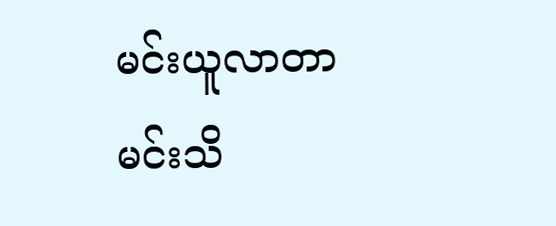မင်းယူလာတာမင်းသိ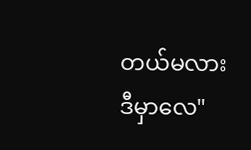တယ်မလား ဒီမှာလေ"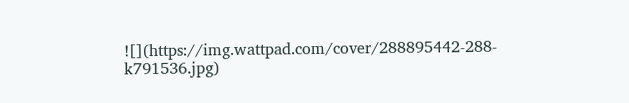![](https://img.wattpad.com/cover/288895442-288-k791536.jpg)